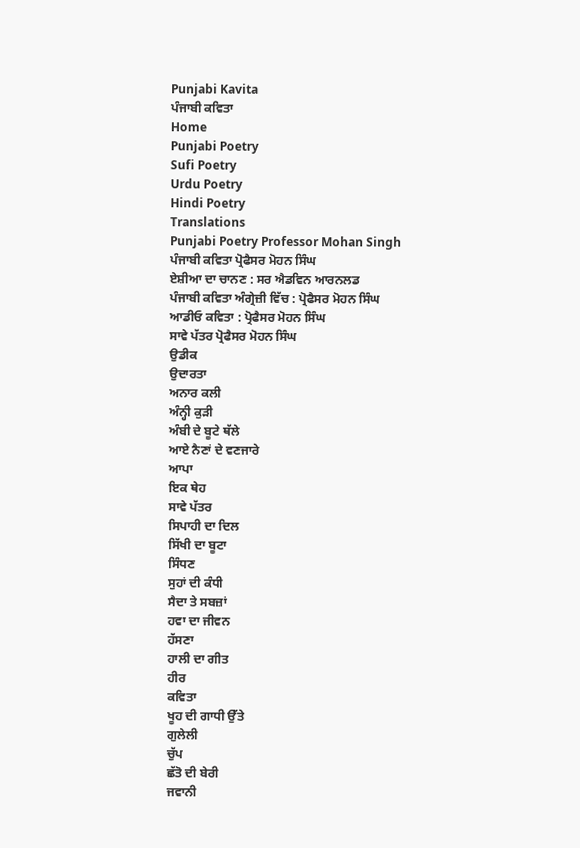Punjabi Kavita
ਪੰਜਾਬੀ ਕਵਿਤਾ
Home
Punjabi Poetry
Sufi Poetry
Urdu Poetry
Hindi Poetry
Translations
Punjabi Poetry Professor Mohan Singh
ਪੰਜਾਬੀ ਕਵਿਤਾ ਪ੍ਰੋਫੈਸਰ ਮੋਹਨ ਸਿੰਘ
ਏਸ਼ੀਆ ਦਾ ਚਾਨਣ : ਸਰ ਐਡਵਿਨ ਆਰਨਲਡ
ਪੰਜਾਬੀ ਕਵਿਤਾ ਅੰਗ੍ਰੇਜ਼ੀ ਵਿੱਚ : ਪ੍ਰੋਫੈਸਰ ਮੋਹਨ ਸਿੰਘ
ਆਡੀਓ ਕਵਿਤਾ : ਪ੍ਰੋਫੈਸਰ ਮੋਹਨ ਸਿੰਘ
ਸਾਵੇ ਪੱਤਰ ਪ੍ਰੋਫੈਸਰ ਮੋਹਨ ਸਿੰਘ
ਉਡੀਕ
ਉਦਾਰਤਾ
ਅਨਾਰ ਕਲੀ
ਅੰਨ੍ਹੀ ਕੁੜੀ
ਅੰਬੀ ਦੇ ਬੂਟੇ ਥੱਲੇ
ਆਏ ਨੈਣਾਂ ਦੇ ਵਣਜਾਰੇ
ਆਪਾ
ਇਕ ਥੇਹ
ਸਾਵੇ ਪੱਤਰ
ਸਿਪਾਹੀ ਦਾ ਦਿਲ
ਸਿੱਖੀ ਦਾ ਬੂਟਾ
ਸਿੰਧਣ
ਸੁਹਾਂ ਦੀ ਕੰਧੀ
ਸੈਦਾ ਤੇ ਸਬਜ਼ਾਂ
ਹਵਾ ਦਾ ਜੀਵਨ
ਹੱਸਣਾ
ਹਾਲੀ ਦਾ ਗੀਤ
ਹੀਰ
ਕਵਿਤਾ
ਖੂਹ ਦੀ ਗਾਧੀ ਉੱਤੇ
ਗੁਲੇਲੀ
ਚੁੱਪ
ਛੱਤੋ ਦੀ ਬੇਰੀ
ਜਵਾਨੀ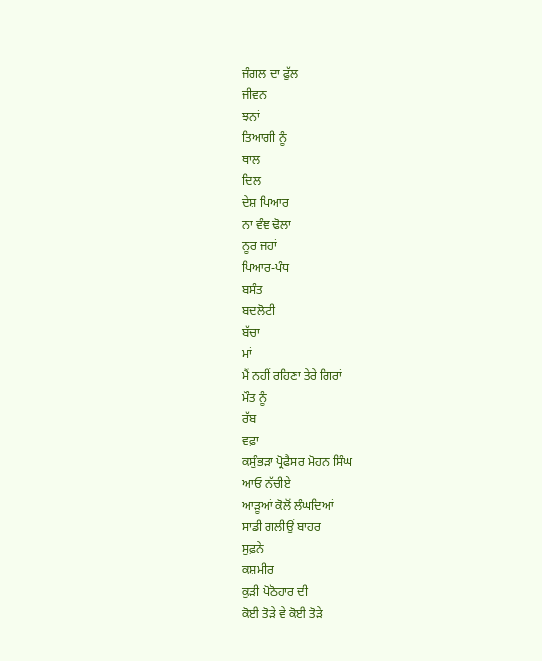ਜੰਗਲ ਦਾ ਫੁੱਲ
ਜੀਵਨ
ਝਨਾਂ
ਤਿਆਗੀ ਨੂੰ
ਥਾਲ
ਦਿਲ
ਦੇਸ਼ ਪਿਆਰ
ਨਾ ਵੰਞ ਢੋਲਾ
ਨੂਰ ਜਹਾਂ
ਪਿਆਰ-ਪੰਧ
ਬਸੰਤ
ਬਦਲੋਟੀ
ਬੱਚਾ
ਮਾਂ
ਮੈਂ ਨਹੀਂ ਰਹਿਣਾ ਤੇਰੇ ਗਿਰਾਂ
ਮੌਤ ਨੂੰ
ਰੱਬ
ਵਫ਼ਾ
ਕਸੁੰਭੜਾ ਪ੍ਰੋਫੈਸਰ ਮੋਹਨ ਸਿੰਘ
ਆਓ ਨੱਚੀਏ
ਆੜੂਆਂ ਕੋਲੋਂ ਲੰਘਦਿਆਂ
ਸਾਡੀ ਗਲੀਉਂ ਬਾਹਰ
ਸੁਫ਼ਨੇ
ਕਸ਼ਮੀਰ
ਕੁੜੀ ਪੋਠੋਹਾਰ ਦੀ
ਕੋਈ ਤੋੜੇ ਵੇ ਕੋਈ ਤੋੜੇ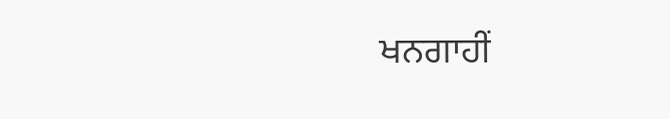ਖਨਗਾਹੀਂ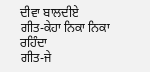ਦੀਵਾ ਬਾਲਦੀਏ
ਗੀਤ-ਕੇਹਾ ਨਿਕਾ ਨਿਕਾ ਰਹਿੰਦਾ
ਗੀਤ-ਜੇ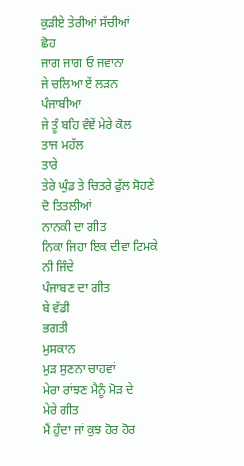ਕੁੜੀਏ ਤੇਰੀਆਂ ਸੱਚੀਆਂ
ਛੋਹ
ਜਾਗ ਜਾਗ ਓ ਜਵਾਨਾ
ਜੇ ਚਲਿਆ ਏਂ ਲੜਨ ਪੰਜਾਬੀਆ
ਜੇ ਤੂੰ ਬਹਿ ਵੰਞੇਂ ਮੇਰੇ ਕੋਲ
ਤਾਜ ਮਹੱਲ
ਤਾਰੇ
ਤੇਰੇ ਘੁੰਡ ਤੇ ਚਿਤਰੇ ਫੁੱਲ ਸੋਹਣੇ
ਦੋ ਤਿਤਲੀਆਂ
ਨਾਨਕੀ ਦਾ ਗੀਤ
ਨਿਕਾ ਜਿਹਾ ਇਕ ਦੀਵਾ ਟਿਮਕੇ
ਨੀ ਜਿੰਦੇ
ਪੰਜਾਬਣ ਦਾ ਗੀਤ
ਬੇ ਵੱਡੀ
ਭਗਤੀ
ਮੁਸਕਾਨ
ਮੁੜ ਸੁਣਨਾ ਚਾਹਵਾਂ
ਮੇਰਾ ਰਾਂਝਣ ਮੈਨੂੰ ਮੋੜ ਦੇ
ਮੇਰੇ ਗੀਤ
ਮੈਂ ਹੁੰਦਾ ਜਾਂ ਕੁਝ ਹੋਰ ਹੋਰ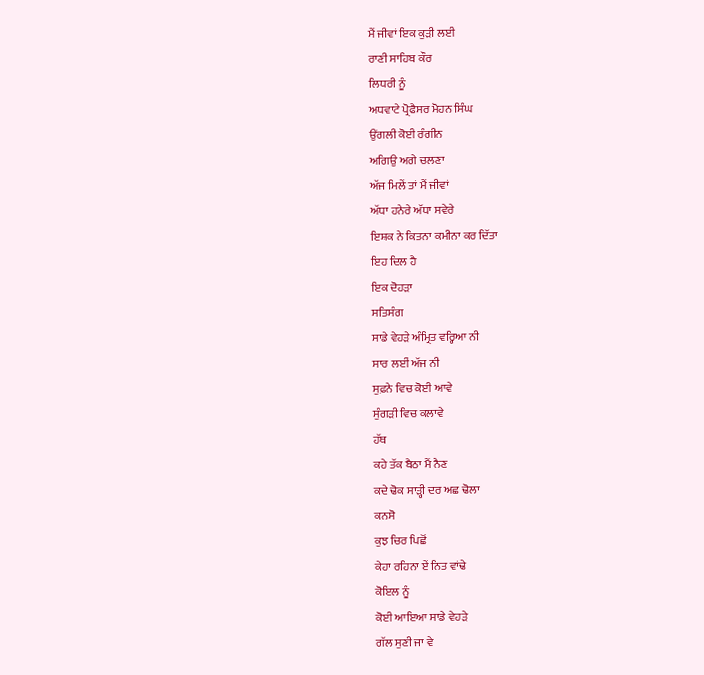ਮੈਂ ਜੀਵਾਂ ਇਕ ਕੁੜੀ ਲਈ
ਰਾਣੀ ਸਾਹਿਬ ਕੌਰ
ਲਿਧਰੀ ਨੂੰ
ਅਧਵਾਟੇ ਪ੍ਰੋਫੈਸਰ ਮੋਹਨ ਸਿੰਘ
ਉਂਗਲੀ ਕੋਈ ਰੰਗੀਨ
ਅਗਿਉ ਅਗੇ ਚਲਣਾ
ਅੱਜ ਮਿਲੇਂ ਤਾਂ ਮੈਂ ਜੀਵਾਂ
ਅੱਧਾ ਹਨੇਰੇ ਅੱਧਾ ਸਵੇਰੇ
ਇਸ਼ਕ ਨੇ ਕਿਤਨਾ ਕਮੀਨਾ ਕਰ ਦਿੱਤਾ
ਇਹ ਦਿਲ ਹੈ
ਇਕ ਦੋਹੜਾ
ਸਤਿਸੰਗ
ਸਾਡੇ ਵੇਹੜੇ ਅੰਮ੍ਰਿਤ ਵਰ੍ਹਿਆ ਨੀ
ਸਾਰ ਲਈਂ ਅੱਜ ਨੀ
ਸੁਫ਼ਨੇ ਵਿਚ ਕੋਈ ਆਵੇ
ਸੁੰਗੜੀ ਵਿਚ ਕਲਾਵੇ
ਹੱਥ
ਕਹੇ ਤੱਕ ਬੈਠਾ ਮੈਂ ਨੈਣ
ਕਦੇ ਢੋਕ ਸਾੜ੍ਹੀ ਦਰ ਅਛ ਢੋਲਾ
ਕਨਸੋ
ਕੁਝ ਚਿਰ ਪਿਛੋਂ
ਕੇਹਾ ਰਹਿਨਾ ਏਂ ਨਿਤ ਵਾਂਢੇ
ਕੋਇਲ ਨੂੰ
ਕੋਈ ਆਇਆ ਸਾਡੇ ਵੇਹੜੇ
ਗੱਲ ਸੁਣੀ ਜਾ ਵੇ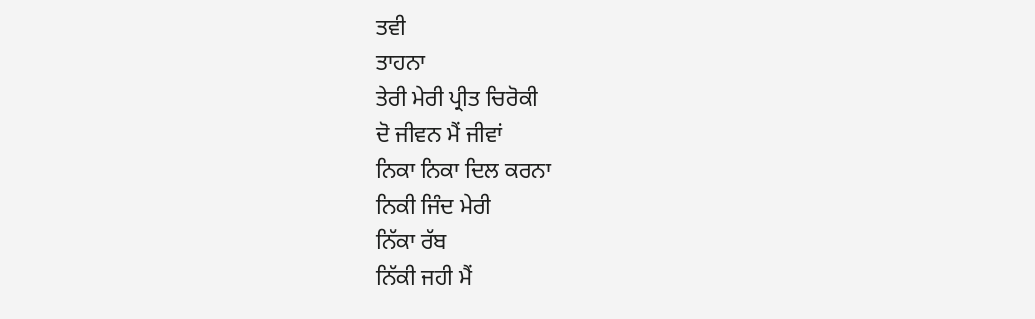ਤਵੀ
ਤਾਹਨਾ
ਤੇਰੀ ਮੇਰੀ ਪ੍ਰੀਤ ਚਿਰੋਕੀ
ਦੋ ਜੀਵਨ ਮੈਂ ਜੀਵਾਂ
ਨਿਕਾ ਨਿਕਾ ਦਿਲ ਕਰਨਾ
ਨਿਕੀ ਜਿੰਦ ਮੇਰੀ
ਨਿੱਕਾ ਰੱਬ
ਨਿੱਕੀ ਜਹੀ ਮੈਂ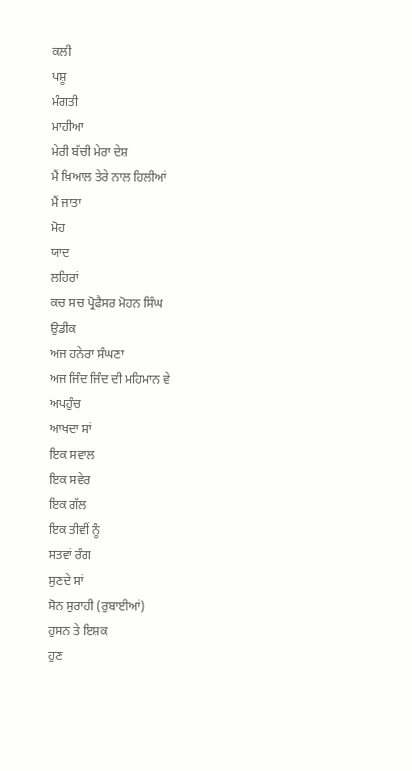ਕਲੀ
ਪਸ਼ੂ
ਮੰਗਤੀ
ਮਾਹੀਆ
ਮੇਰੀ ਬੱਚੀ ਮੇਰਾ ਦੇਸ਼
ਮੈਂ ਖ਼ਿਆਲ ਤੇਰੇ ਨਾਲ ਹਿਲੀਆਂ
ਮੈਂ ਜਾਤਾ
ਮੋਹ
ਯਾਦ
ਲਹਿਰਾਂ
ਕਚ ਸਚ ਪ੍ਰੋਫੈਸਰ ਮੋਹਨ ਸਿੰਘ
ਉਡੀਕ
ਅਜ ਹਨੇਰਾ ਸੰਘਣਾ
ਅਜ ਜਿੰਦ ਜਿੰਦ ਦੀ ਮਹਿਮਾਨ ਵੇ
ਅਪਹੁੰਚ
ਆਖਦਾ ਸਾਂ
ਇਕ ਸਵਾਲ
ਇਕ ਸਵੇਰ
ਇਕ ਗੱਲ
ਇਕ ਤੀਵੀਂ ਨੂੰ
ਸਤਵਾਂ ਰੰਗ
ਸੁਣਦੇ ਸਾਂ
ਸੋਨ ਸੁਰਾਹੀ (ਰੁਬਾਈਆਂ)
ਹੁਸਨ ਤੇ ਇਸ਼ਕ
ਹੁਣ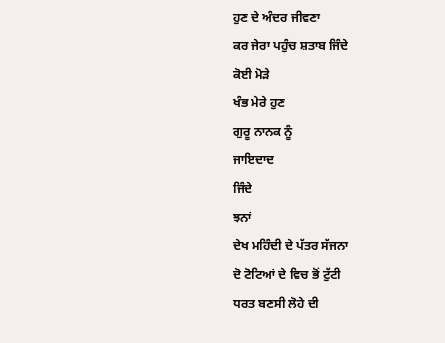ਹੁਣ ਦੇ ਅੰਦਰ ਜੀਵਣਾ
ਕਰ ਜੇਰਾ ਪਹੁੰਚ ਸ਼ਤਾਬ ਜਿੰਦੇ
ਕੋਈ ਮੋੜੇ
ਖੰਭ ਮੇਰੇ ਹੁਣ
ਗੁਰੂ ਨਾਨਕ ਨੂੰ
ਜਾਇਦਾਦ
ਜਿੰਦੇ
ਝਨਾਂ
ਦੇਖ ਮਹਿੰਦੀ ਦੇ ਪੱਤਰ ਸੱਜਨਾ
ਦੋ ਟੋਟਿਆਂ ਦੇ ਵਿਚ ਭੋਂ ਟੁੱਟੀ
ਧਰਤ ਬਣਸੀ ਲੋਹੇ ਦੀ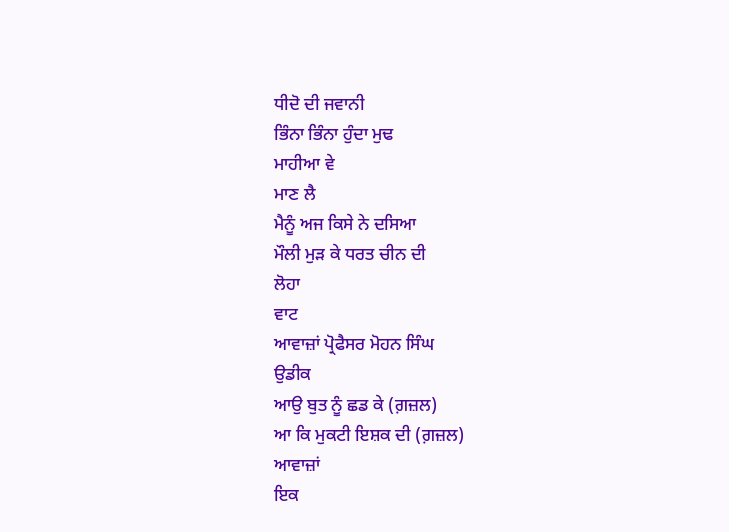ਧੀਦੋ ਦੀ ਜਵਾਨੀ
ਭਿੰਨਾ ਭਿੰਨਾ ਹੁੰਦਾ ਮੁਢ
ਮਾਹੀਆ ਵੇ
ਮਾਣ ਲੈ
ਮੈਨੂੰ ਅਜ ਕਿਸੇ ਨੇ ਦਸਿਆ
ਮੌਲੀ ਮੁੜ ਕੇ ਧਰਤ ਚੀਨ ਦੀ
ਲੋਹਾ
ਵਾਟ
ਆਵਾਜ਼ਾਂ ਪ੍ਰੋਫੈਸਰ ਮੋਹਨ ਸਿੰਘ
ਉਡੀਕ
ਆਉ ਬੁਤ ਨੂੰ ਛਡ ਕੇ (ਗ਼ਜ਼ਲ)
ਆ ਕਿ ਮੁਕਟੀ ਇਸ਼ਕ ਦੀ (ਗ਼ਜ਼ਲ)
ਆਵਾਜ਼ਾਂ
ਇਕ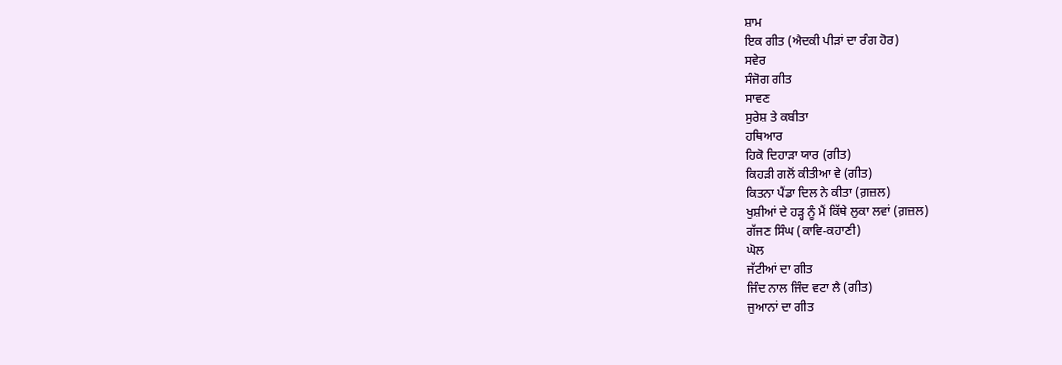ਸ਼ਾਮ
ਇਕ ਗੀਤ (ਐਦਕੀ ਪੀੜਾਂ ਦਾ ਰੰਗ ਹੋਰ)
ਸਵੇਰ
ਸੰਜੋਗ ਗੀਤ
ਸਾਵਣ
ਸੁਰੇਸ਼ ਤੇ ਕਬੀਤਾ
ਹਥਿਆਰ
ਹਿਕੋ ਦਿਹਾੜਾ ਯਾਰ (ਗੀਤ)
ਕਿਹੜੀ ਗਲੋਂ ਕੀਤੀਆ ਵੇ (ਗੀਤ)
ਕਿਤਨਾ ਪੈਂਡਾ ਦਿਲ ਨੇ ਕੀਤਾ (ਗ਼ਜ਼ਲ)
ਖੁਸ਼ੀਆਂ ਦੇ ਹੜ੍ਹ ਨੂੰ ਮੈਂ ਕਿੱਥੇ ਲੁਕਾ ਲਵਾਂ (ਗ਼ਜ਼ਲ)
ਗੱਜਣ ਸਿੰਘ (ਕਾਵਿ-ਕਹਾਣੀ)
ਘੋਲ
ਜੱਟੀਆਂ ਦਾ ਗੀਤ
ਜਿੰਦ ਨਾਲ ਜਿੰਦ ਵਟਾ ਲੈ (ਗੀਤ)
ਜੁਆਨਾਂ ਦਾ ਗੀਤ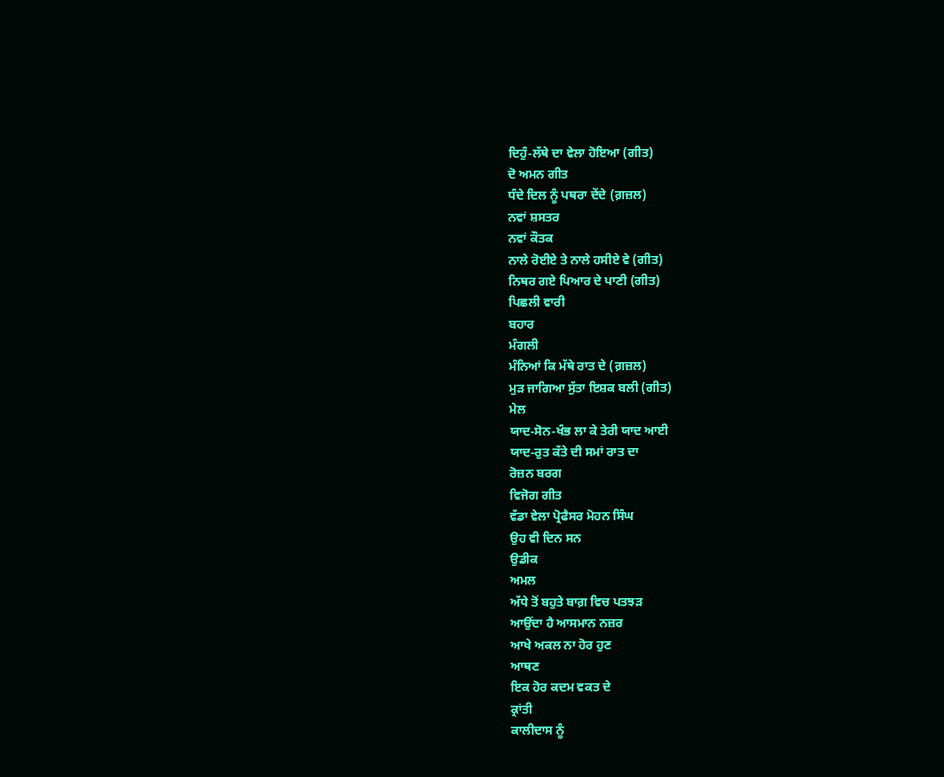ਦਿਹੁੰ-ਲੱਥੇ ਦਾ ਵੇਲਾ ਹੋਇਆ (ਗੀਤ)
ਦੋ ਅਮਨ ਗੀਤ
ਧੰਦੇ ਦਿਲ ਨੂੰ ਪਥਰਾ ਦੇਂਦੇ (ਗ਼ਜ਼ਲ)
ਨਵਾਂ ਸ਼ਸਤਰ
ਨਵਾਂ ਕੌਤਕ
ਨਾਲੇ ਰੋਈਏ ਤੇ ਨਾਲੇ ਹਸੀਏ ਵੇ (ਗੀਤ)
ਨਿਥਰ ਗਏ ਪਿਆਰ ਦੇ ਪਾਣੀ (ਗੀਤ)
ਪਿਛਲੀ ਵਾਰੀ
ਬਹਾਰ
ਮੰਗਲੀ
ਮੰਨਿਆਂ ਕਿ ਮੱਥੇ ਰਾਤ ਦੇ (ਗ਼ਜ਼ਲ)
ਮੁੜ ਜਾਗਿਆ ਸੁੱਤਾ ਇਸ਼ਕ ਬਲੀ (ਗੀਤ)
ਮੇਲ
ਯਾਦ-ਸੋਨ-ਖੰਭ ਲਾ ਕੇ ਤੇਰੀ ਯਾਦ ਆਈ
ਯਾਦ-ਰੁਤ ਕੱਤੇ ਦੀ ਸਮਾਂ ਰਾਤ ਦਾ
ਰੋਜ਼ਨ ਬਰਗ
ਵਿਜੋਗ ਗੀਤ
ਵੱਡਾ ਵੇਲਾ ਪ੍ਰੋਫੈਸਰ ਮੋਹਨ ਸਿੰਘ
ਉਹ ਵੀ ਦਿਨ ਸਨ
ਉਡੀਕ
ਅਮਲ
ਅੱਧੇ ਤੋਂ ਬਹੁਤੇ ਬਾਗ਼ ਵਿਚ ਪਤਝੜ
ਆਉਂਦਾ ਹੈ ਆਸਮਾਨ ਨਜ਼ਰ
ਆਖੇ ਅਕਲ ਨਾ ਹੋਰ ਹੁਣ
ਆਥਣ
ਇਕ ਹੋਰ ਕਦਮ ਵਕਤ ਦੇ
ਕ੍ਰਾਂਤੀ
ਕਾਲੀਦਾਸ ਨੂੰ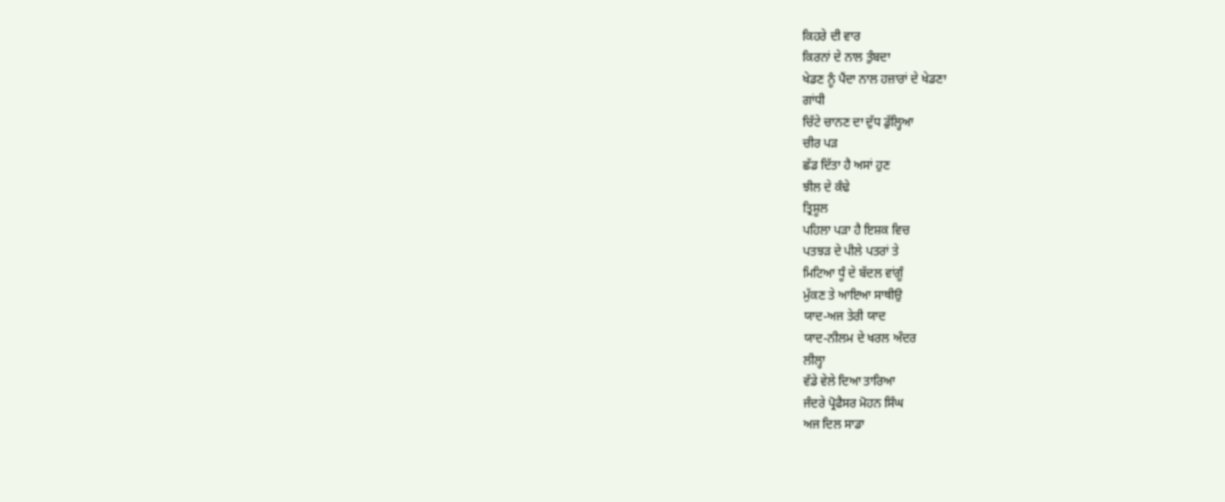ਕਿਹਰੇ ਦੀ ਵਾਰ
ਕਿਰਨਾਂ ਦੇ ਨਾਲ ਤੁੰਬਦਾ
ਖੇਡਣ ਨੂੰ ਪੈਂਦਾ ਨਾਲ ਹਜ਼ਾਰਾਂ ਦੇ ਖੇਡਣਾ
ਗਾਂਧੀ
ਚਿੱਟੇ ਚਾਨਣ ਦਾ ਦੁੱਧ ਡੁੱਲ੍ਹਿਆ
ਚੀਰ ਪੜ
ਛੱਡ ਦਿੱਤਾ ਹੈ ਅਸਾਂ ਹੁਣ
ਝੀਲ ਦੇ ਕੰਢੇ
ਤ੍ਰਿਸ਼ੂਲ
ਪਹਿਲਾ ਪੜਾ ਹੈ ਇਸ਼ਕ ਵਿਚ
ਪਤਝੜ ਦੇ ਪੀਲੇ ਪਤਰਾਂ ਤੇ
ਮਿਟਿਆ ਧੂੰ ਦੇ ਬੱਦਲ ਵਾਂਗੂੰ
ਮੁੱਕਣ ਤੇ ਆਇਆ ਸਾਥੀਉ
ਯਾਦ-ਅਜ ਤੇਰੀ ਯਾਦ
ਯਾਦ-ਨੀਲਮ ਦੇ ਖਰਲ ਅੰਦਰ
ਲੀਲ੍ਹਾ
ਵੱਡੇ ਵੇਲੇ ਦਿਆ ਤਾਰਿਆ
ਜੰਦਰੇ ਪ੍ਰੋਫੈਸਰ ਮੋਹਨ ਸਿੰਘ
ਅਜ ਦਿਲ ਸਾਡਾ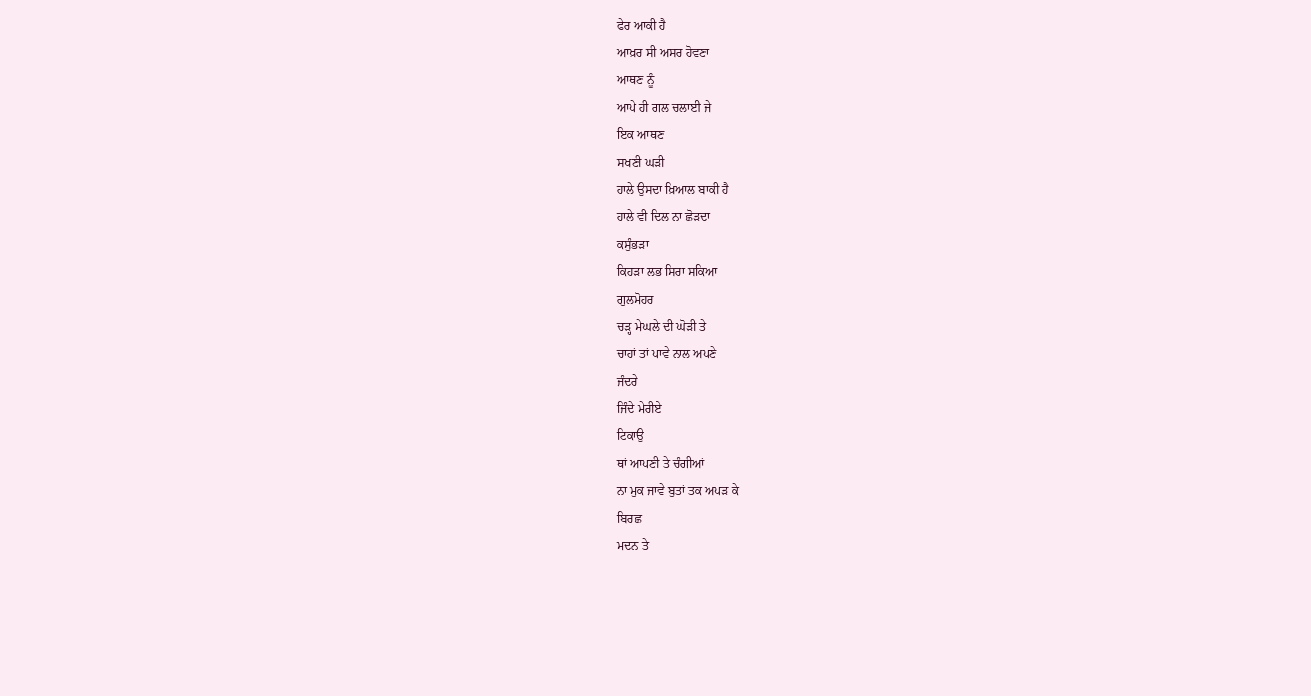ਫੇਰ ਆਕੀ ਹੈ
ਆਖ਼ਰ ਸੀ ਅਸਰ ਹੋਵਣਾ
ਆਥਣ ਨੂੰ
ਆਪੇ ਹੀ ਗਲ ਚਲਾਈ ਜੇ
ਇਕ ਆਥਣ
ਸਖਣੀ ਘੜੀ
ਹਾਲੇ ਉਸਦਾ ਖ਼ਿਆਲ ਬਾਕੀ ਹੈ
ਹਾਲੇ ਵੀ ਦਿਲ ਨਾ ਛੋੜਦਾ
ਕਸੁੰਭੜਾ
ਕਿਹੜਾ ਲਭ ਸਿਰਾ ਸਕਿਆ
ਗੁਲਮੋਹਰ
ਚੜ੍ਹ ਮੇਘਲੇ ਦੀ ਘੋੜੀ ਤੇ
ਚਾਹਾਂ ਤਾਂ ਪਾਵੇ ਨਾਲ ਅਪਣੇ
ਜੰਦਰੇ
ਜਿੰਦੇ ਮੇਰੀਏ
ਟਿਕਾਉ
ਥਾਂ ਆਪਣੀ ਤੇ ਚੰਗੀਆਂ
ਨਾ ਮੁਕ ਜਾਵੇ ਬੁਤਾਂ ਤਕ ਅਪੜ ਕੇ
ਬਿਰਛ
ਮਦਨ ਤੇ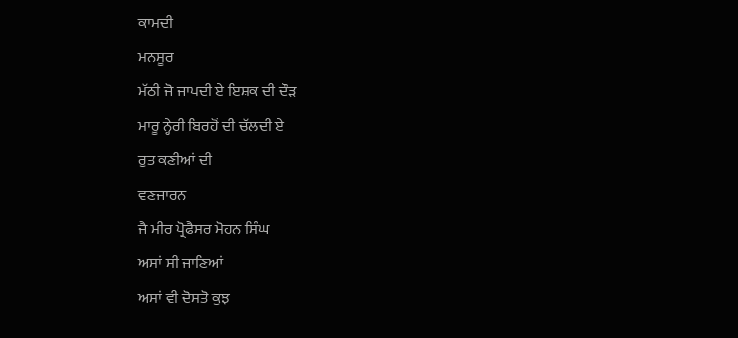ਕਾਮਦੀ
ਮਨਸੂਰ
ਮੱਠੀ ਜੋ ਜਾਪਦੀ ਏ ਇਸ਼ਕ ਦੀ ਦੌੜ
ਮਾਰੂ ਨ੍ਹੇਰੀ ਬਿਰਹੋਂ ਦੀ ਚੱਲਦੀ ਏ
ਰੁਤ ਕਣੀਆਂ ਦੀ
ਵਣਜਾਰਨ
ਜੈ ਮੀਰ ਪ੍ਰੋਫੈਸਰ ਮੋਹਨ ਸਿੰਘ
ਅਸਾਂ ਸੀ ਜਾਣਿਆਂ
ਅਸਾਂ ਵੀ ਦੋਸਤੋ ਕੁਝ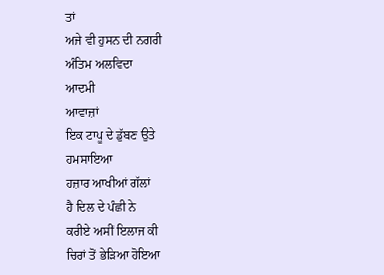ਤਾਂ
ਅਜੇ ਵੀ ਹੁਸਨ ਦੀ ਨਗਰੀ
ਅੰਤਿਮ ਅਲਵਿਦਾ
ਆਦਮੀ
ਆਵਾਜ਼ਾਂ
ਇਕ ਟਾਪੂ ਦੇ ਡੁੱਬਣ ਉਤੇ
ਹਮਸਾਇਆ
ਹਜ਼ਾਰ ਆਖੀਆਂ ਗੱਲਾਂ
ਹੈ ਦਿਲ ਦੇ ਪੰਛੀ ਨੇ
ਕਰੀਏ ਅਸੀਂ ਇਲਾਜ ਕੀ
ਚਿਰਾਂ ਤੋਂ ਭੇੜਿਆ ਹੋਇਆ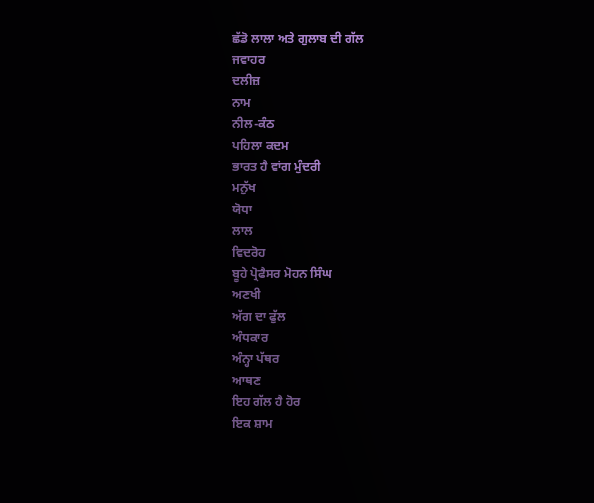ਛੱਡੋ ਲਾਲਾ ਅਤੇ ਗੁਲਾਬ ਦੀ ਗੱਲ
ਜਵਾਹਰ
ਦਲੀਜ਼
ਨਾਮ
ਨੀਲ-ਕੰਠ
ਪਹਿਲਾ ਕਦਮ
ਭਾਰਤ ਹੈ ਵਾਂਗ ਮੁੰਦਰੀ
ਮਨੁੱਖ
ਯੋਧਾ
ਲਾਲ
ਵਿਦਰੋਹ
ਬੂਹੇ ਪ੍ਰੋਫੈਸਰ ਮੋਹਨ ਸਿੰਘ
ਅਣਖੀ
ਅੱਗ ਦਾ ਫੁੱਲ
ਅੰਧਕਾਰ
ਅੰਨ੍ਹਾ ਪੱਥਰ
ਆਥਣ
ਇਹ ਗੱਲ ਹੈ ਹੋਰ
ਇਕ ਸ਼ਾਮ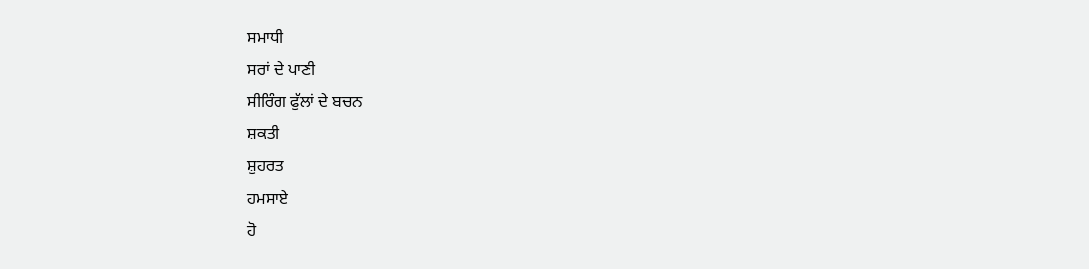ਸਮਾਧੀ
ਸਰਾਂ ਦੇ ਪਾਣੀ
ਸੀਰਿੰਗ ਫੁੱਲਾਂ ਦੇ ਬਚਨ
ਸ਼ਕਤੀ
ਸ਼ੁਹਰਤ
ਹਮਸਾਏ
ਹੋ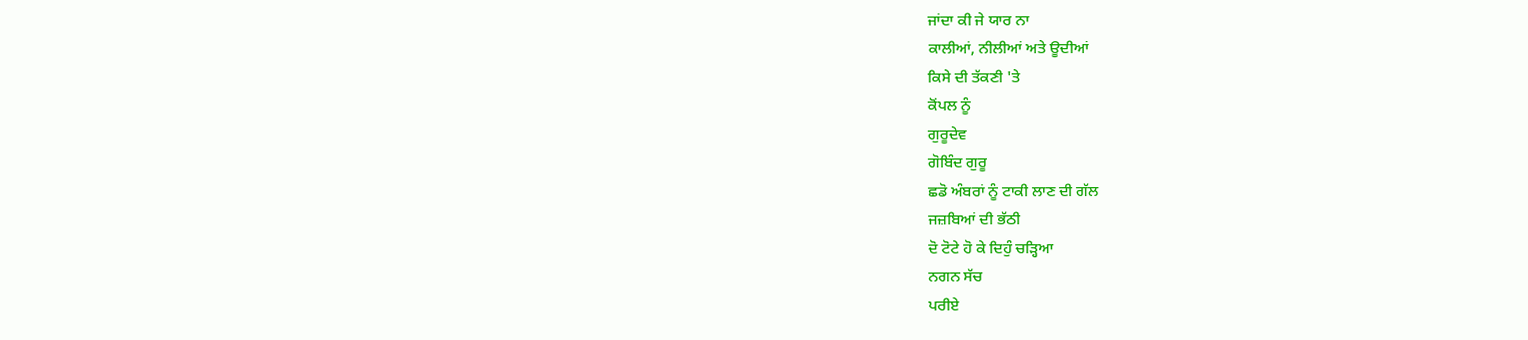ਜਾਂਦਾ ਕੀ ਜੇ ਯਾਰ ਨਾ
ਕਾਲੀਆਂ, ਨੀਲੀਆਂ ਅਤੇ ਊਦੀਆਂ
ਕਿਸੇ ਦੀ ਤੱਕਣੀ 'ਤੇ
ਕੋਂਪਲ ਨੂੰ
ਗੁਰੂਦੇਵ
ਗੋਬਿੰਦ ਗੁਰੂ
ਛਡੋ ਅੰਬਰਾਂ ਨੂੰ ਟਾਕੀ ਲਾਣ ਦੀ ਗੱਲ
ਜਜ਼ਬਿਆਂ ਦੀ ਭੱਠੀ
ਦੋ ਟੋਟੇ ਹੋ ਕੇ ਦਿਹੁੰ ਚੜ੍ਹਿਆ
ਨਗਨ ਸੱਚ
ਪਰੀਏ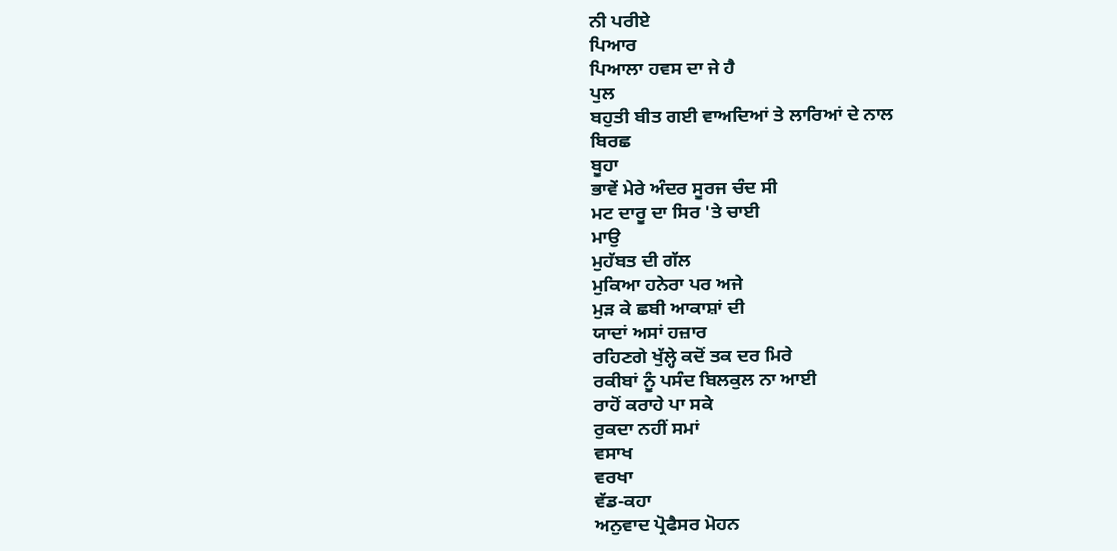ਨੀ ਪਰੀਏ
ਪਿਆਰ
ਪਿਆਲਾ ਹਵਸ ਦਾ ਜੇ ਹੈ
ਪੁਲ
ਬਹੁਤੀ ਬੀਤ ਗਈ ਵਾਅਦਿਆਂ ਤੇ ਲਾਰਿਆਂ ਦੇ ਨਾਲ
ਬਿਰਛ
ਬੂਹਾ
ਭਾਵੇਂ ਮੇਰੇ ਅੰਦਰ ਸੂਰਜ ਚੰਦ ਸੀ
ਮਟ ਦਾਰੂ ਦਾ ਸਿਰ 'ਤੇ ਚਾਈ
ਮਾਉ
ਮੁਹੱਬਤ ਦੀ ਗੱਲ
ਮੁਕਿਆ ਹਨੇਰਾ ਪਰ ਅਜੇ
ਮੁੜ ਕੇ ਛਬੀ ਆਕਾਸ਼ਾਂ ਦੀ
ਯਾਦਾਂ ਅਸਾਂ ਹਜ਼ਾਰ
ਰਹਿਣਗੇ ਖੁੱਲ੍ਹੇ ਕਦੋਂ ਤਕ ਦਰ ਮਿਰੇ
ਰਕੀਬਾਂ ਨੂੰ ਪਸੰਦ ਬਿਲਕੁਲ ਨਾ ਆਈ
ਰਾਹੋਂ ਕਰਾਹੇ ਪਾ ਸਕੇ
ਰੁਕਦਾ ਨਹੀਂ ਸਮਾਂ
ਵਸਾਖ
ਵਰਖਾ
ਵੱਡ-ਕਹਾ
ਅਨੁਵਾਦ ਪ੍ਰੋਫੈਸਰ ਮੋਹਨ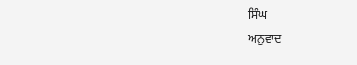ਸਿੰਘ
ਅਨੁਵਾਦ